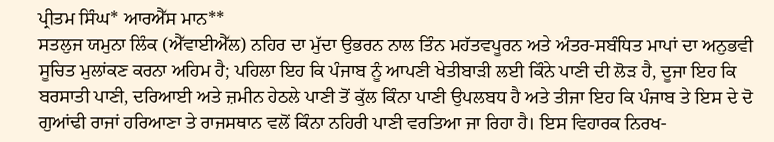ਪ੍ਰੀਤਮ ਸਿੰਘ* ਆਰਐੱਸ ਮਾਨ**
ਸਤਲੁਜ ਯਮੁਨਾ ਲਿੰਕ (ਐੱਵਾਈਐੱਲ) ਨਹਿਰ ਦਾ ਮੁੱਦਾ ਉਭਰਨ ਨਾਲ ਤਿੰਨ ਮਹੱਤਵਪੂਰਨ ਅਤੇ ਅੰਤਰ-ਸਬੰਧਿਤ ਮਾਪਾਂ ਦਾ ਅਨੁਭਵੀ ਸੂਚਿਤ ਮੁਲਾਂਕਣ ਕਰਨਾ ਅਹਿਮ ਹੈ; ਪਹਿਲਾ ਇਹ ਕਿ ਪੰਜਾਬ ਨੂੰ ਆਪਣੀ ਖੇਤੀਬਾੜੀ ਲਈ ਕਿੰਨੇ ਪਾਣੀ ਦੀ ਲੋੜ ਹੈ, ਦੂਜਾ ਇਹ ਕਿ ਬਰਸਾਤੀ ਪਾਣੀ, ਦਰਿਆਈ ਅਤੇ ਜ਼ਮੀਨ ਹੇਠਲੇ ਪਾਣੀ ਤੋਂ ਕੁੱਲ ਕਿੰਨਾ ਪਾਣੀ ਉਪਲਬਧ ਹੈ ਅਤੇ ਤੀਜਾ ਇਹ ਕਿ ਪੰਜਾਬ ਤੇ ਇਸ ਦੇ ਦੋ ਗੁਆਂਢੀ ਰਾਜਾਂ ਹਰਿਆਣਾ ਤੇ ਰਾਜਸਥਾਨ ਵਲੋਂ ਕਿੰਨਾ ਨਹਿਰੀ ਪਾਣੀ ਵਰਤਿਆ ਜਾ ਰਿਹਾ ਹੈ। ਇਸ ਵਿਹਾਰਕ ਨਿਰਖ-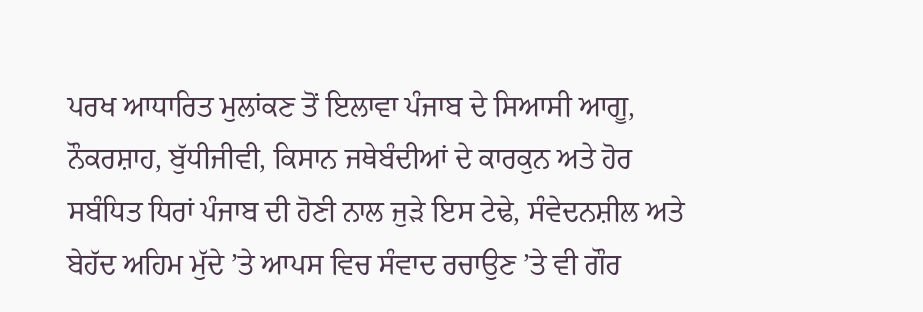ਪਰਖ ਆਧਾਰਿਤ ਮੁਲਾਂਕਣ ਤੋਂ ਇਲਾਵਾ ਪੰਜਾਬ ਦੇ ਸਿਆਸੀ ਆਗੂ, ਨੌਕਰਸ਼ਾਹ, ਬੁੱਧੀਜੀਵੀ, ਕਿਸਾਨ ਜਥੇਬੰਦੀਆਂ ਦੇ ਕਾਰਕੁਨ ਅਤੇ ਹੋਰ ਸਬੰਧਿਤ ਧਿਰਾਂ ਪੰਜਾਬ ਦੀ ਹੋਣੀ ਨਾਲ ਜੁੜੇ ਇਸ ਟੇਢੇ, ਸੰਵੇਦਨਸ਼ੀਲ ਅਤੇ ਬੇਹੱਦ ਅਹਿਮ ਮੁੱਦੇ ’ਤੇ ਆਪਸ ਵਿਚ ਸੰਵਾਦ ਰਚਾਉਣ ’ਤੇ ਵੀ ਗੌਰ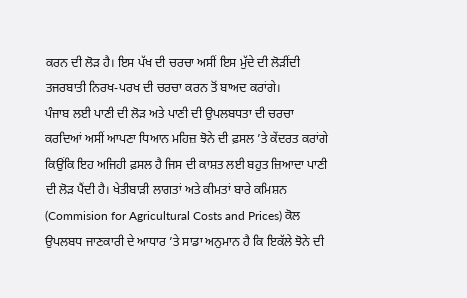ਕਰਨ ਦੀ ਲੋੜ ਹੈ। ਇਸ ਪੱਖ ਦੀ ਚਰਚਾ ਅਸੀਂ ਇਸ ਮੁੱਦੇ ਦੀ ਲੋੜੀਂਦੀ ਤਜਰਬਾਤੀ ਨਿਰਖ-ਪਰਖ ਦੀ ਚਰਚਾ ਕਰਨ ਤੋਂ ਬਾਅਦ ਕਰਾਂਗੇ।
ਪੰਜਾਬ ਲਈ ਪਾਣੀ ਦੀ ਲੋੜ ਅਤੇ ਪਾਣੀ ਦੀ ਉਪਲਬਧਤਾ ਦੀ ਚਰਚਾ ਕਰਦਿਆਂ ਅਸੀਂ ਆਪਣਾ ਧਿਆਨ ਮਹਿਜ਼ ਝੋਨੇ ਦੀ ਫ਼ਸਲ ’ਤੇ ਕੇਂਦਰਤ ਕਰਾਂਗੇ ਕਿਉਂਕਿ ਇਹ ਅਜਿਹੀ ਫ਼ਸਲ ਹੈ ਜਿਸ ਦੀ ਕਾਸ਼ਤ ਲਈ ਬਹੁਤ ਜ਼ਿਆਦਾ ਪਾਣੀ ਦੀ ਲੋੜ ਪੈਂਦੀ ਹੈ। ਖੇਤੀਬਾੜੀ ਲਾਗਤਾਂ ਅਤੇ ਕੀਮਤਾਂ ਬਾਰੇ ਕਮਿਸ਼ਨ (Commision for Agricultural Costs and Prices) ਕੋਲ ਉਪਲਬਧ ਜਾਣਕਾਰੀ ਦੇ ਆਧਾਰ ’ਤੇ ਸਾਡਾ ਅਨੁਮਾਨ ਹੈ ਕਿ ਇਕੱਲੇ ਝੋਨੇ ਦੀ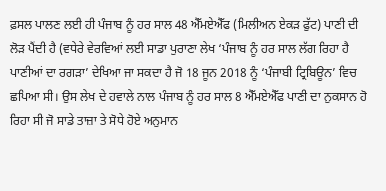ਫ਼ਸਲ ਪਾਲਣ ਲਈ ਹੀ ਪੰਜਾਬ ਨੂੰ ਹਰ ਸਾਲ 48 ਐੱਮਏਐੱਫ (ਮਿਲੀਅਨ ਏਕੜ ਫੁੱਟ) ਪਾਣੀ ਦੀ ਲੋੜ ਪੈਂਦੀ ਹੈ (ਵਧੇਰੇ ਵੇਰਵਿਆਂ ਲਈ ਸਾਡਾ ਪੁਰਾਣਾ ਲੇਖ ‘ਪੰਜਾਬ ਨੂੰ ਹਰ ਸਾਲ ਲੱਗ ਰਿਹਾ ਹੈ ਪਾਣੀਆਂ ਦਾ ਰਗੜਾ’ ਦੇਖਿਆ ਜਾ ਸਕਦਾ ਹੈ ਜੋ 18 ਜੂਨ 2018 ਨੂੰ ‘ਪੰਜਾਬੀ ਟ੍ਰਿਬਿਊਨ’ ਵਿਚ ਛਪਿਆ ਸੀ। ਉਸ ਲੇਖ ਦੇ ਹਵਾਲੇ ਨਾਲ ਪੰਜਾਬ ਨੂੰ ਹਰ ਸਾਲ 8 ਐੱਮਏਐੱਫ ਪਾਣੀ ਦਾ ਨੁਕਸਾਨ ਹੋ ਰਿਹਾ ਸੀ ਜੋ ਸਾਡੇ ਤਾਜ਼ਾ ਤੇ ਸੋਧੇ ਹੋਏ ਅਨੁਮਾਨ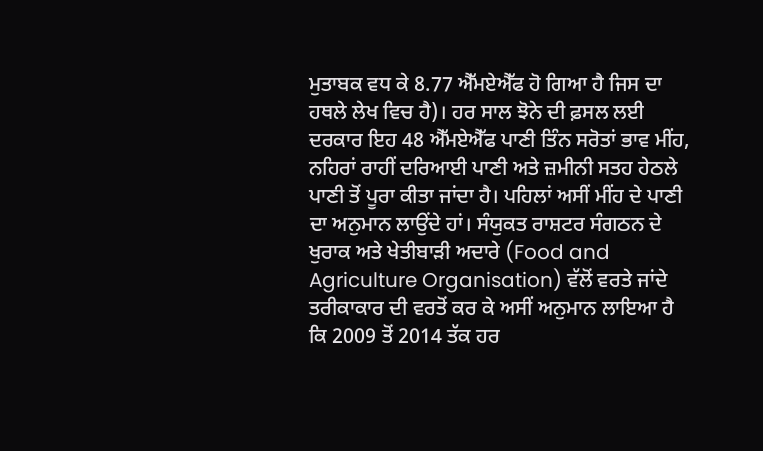ਮੁਤਾਬਕ ਵਧ ਕੇ 8.77 ਐੱਮਏਐੱਫ ਹੋ ਗਿਆ ਹੈ ਜਿਸ ਦਾ ਹਥਲੇ ਲੇਖ ਵਿਚ ਹੈ)। ਹਰ ਸਾਲ ਝੋਨੇ ਦੀ ਫ਼ਸਲ ਲਈ ਦਰਕਾਰ ਇਹ 48 ਐੱਮਏਐੱਫ ਪਾਣੀ ਤਿੰਨ ਸਰੋਤਾਂ ਭਾਵ ਮੀਂਹ, ਨਹਿਰਾਂ ਰਾਹੀਂ ਦਰਿਆਈ ਪਾਣੀ ਅਤੇ ਜ਼ਮੀਨੀ ਸਤਹ ਹੇਠਲੇ ਪਾਣੀ ਤੋਂ ਪੂਰਾ ਕੀਤਾ ਜਾਂਦਾ ਹੈ। ਪਹਿਲਾਂ ਅਸੀਂ ਮੀਂਹ ਦੇ ਪਾਣੀ ਦਾ ਅਨੁਮਾਨ ਲਾਉਂਦੇ ਹਾਂ। ਸੰਯੁਕਤ ਰਾਸ਼ਟਰ ਸੰਗਠਨ ਦੇ ਖੁਰਾਕ ਅਤੇ ਖੇਤੀਬਾੜੀ ਅਦਾਰੇ (Food and Agriculture Organisation) ਵੱਲੋਂ ਵਰਤੇ ਜਾਂਦੇ ਤਰੀਕਾਕਾਰ ਦੀ ਵਰਤੋਂ ਕਰ ਕੇ ਅਸੀਂ ਅਨੁਮਾਨ ਲਾਇਆ ਹੈ ਕਿ 2009 ਤੋਂ 2014 ਤੱਕ ਹਰ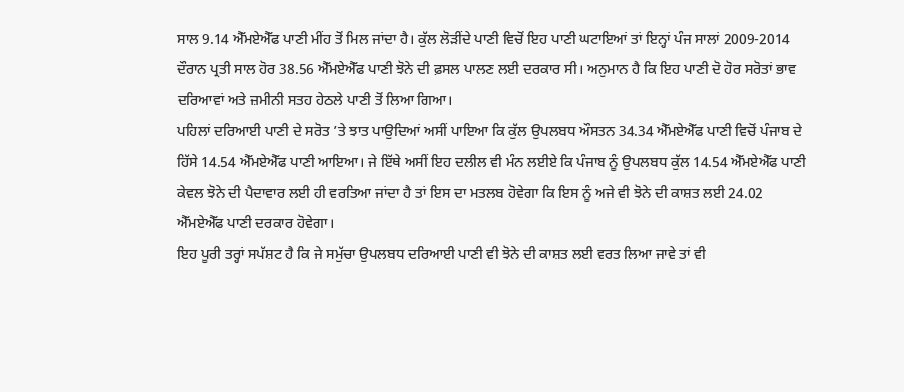ਸਾਲ 9.14 ਐੱਮਏਐੱਫ ਪਾਣੀ ਮੀਂਹ ਤੋਂ ਮਿਲ ਜਾਂਦਾ ਹੈ। ਕੁੱਲ ਲੋੜੀਂਦੇ ਪਾਣੀ ਵਿਚੋਂ ਇਹ ਪਾਣੀ ਘਟਾਇਆਂ ਤਾਂ ਇਨ੍ਹਾਂ ਪੰਜ ਸਾਲਾਂ 2009-2014 ਦੌਰਾਨ ਪ੍ਰਤੀ ਸਾਲ ਹੋਰ 38.56 ਐੱਮਏਐੱਫ ਪਾਣੀ ਝੋਨੇ ਦੀ ਫ਼ਸਲ ਪਾਲਣ ਲਈ ਦਰਕਾਰ ਸੀ। ਅਨੁਮਾਨ ਹੈ ਕਿ ਇਹ ਪਾਣੀ ਦੋ ਹੋਰ ਸਰੋਤਾਂ ਭਾਵ ਦਰਿਆਵਾਂ ਅਤੇ ਜ਼ਮੀਨੀ ਸਤਹ ਹੇਠਲੇ ਪਾਣੀ ਤੋਂ ਲਿਆ ਗਿਆ।
ਪਹਿਲਾਂ ਦਰਿਆਈ ਪਾਣੀ ਦੇ ਸਰੋਤ ’ਤੇ ਝਾਤ ਪਾਉਦਿਆਂ ਅਸੀਂ ਪਾਇਆ ਕਿ ਕੁੱਲ ਉਪਲਬਧ ਔਸਤਨ 34.34 ਐੱਮਏਐੱਫ ਪਾਣੀ ਵਿਚੋਂ ਪੰਜਾਬ ਦੇ ਹਿੱਸੇ 14.54 ਐੱਮਏਐੱਫ ਪਾਣੀ ਆਇਆ। ਜੇ ਇੱਥੇ ਅਸੀਂ ਇਹ ਦਲੀਲ ਵੀ ਮੰਨ ਲਈਏ ਕਿ ਪੰਜਾਬ ਨੂੰ ਉਪਲਬਧ ਕੁੱਲ 14.54 ਐੱਮਏਐੱਫ ਪਾਣੀ ਕੇਵਲ ਝੋਨੇ ਦੀ ਪੈਦਾਵਾਰ ਲਈ ਹੀ ਵਰਤਿਆ ਜਾਂਦਾ ਹੈ ਤਾਂ ਇਸ ਦਾ ਮਤਲਬ ਹੋਵੇਗਾ ਕਿ ਇਸ ਨੂੰ ਅਜੇ ਵੀ ਝੋਨੇ ਦੀ ਕਾਸ਼ਤ ਲਈ 24.02 ਐੱਮਏਐੱਫ ਪਾਣੀ ਦਰਕਾਰ ਹੋਵੇਗਾ।
ਇਹ ਪੂਰੀ ਤਰ੍ਹਾਂ ਸਪੱਸ਼ਟ ਹੈ ਕਿ ਜੇ ਸਮੁੱਚਾ ਉਪਲਬਧ ਦਰਿਆਈ ਪਾਣੀ ਵੀ ਝੋਨੇ ਦੀ ਕਾਸ਼ਤ ਲਈ ਵਰਤ ਲਿਆ ਜਾਵੇ ਤਾਂ ਵੀ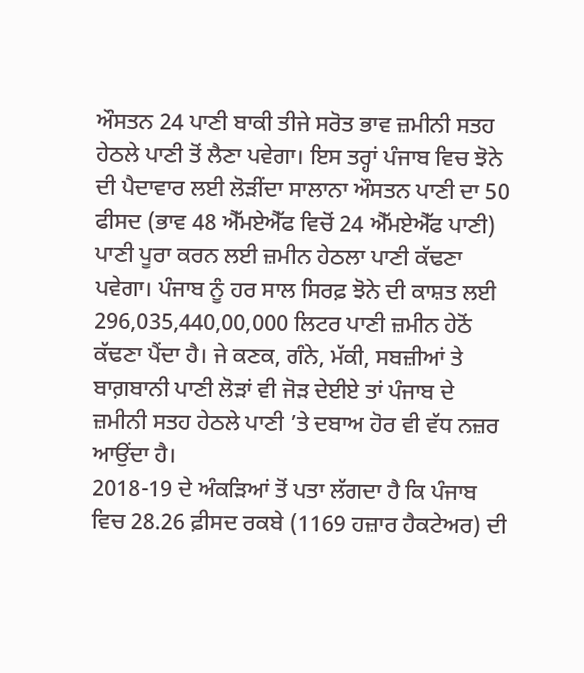ਔਸਤਨ 24 ਪਾਣੀ ਬਾਕੀ ਤੀਜੇ ਸਰੋਤ ਭਾਵ ਜ਼ਮੀਨੀ ਸਤਹ ਹੇਠਲੇ ਪਾਣੀ ਤੋਂ ਲੈਣਾ ਪਵੇਗਾ। ਇਸ ਤਰ੍ਹਾਂ ਪੰਜਾਬ ਵਿਚ ਝੋਨੇ ਦੀ ਪੈਦਾਵਾਰ ਲਈ ਲੋੜੀਂਦਾ ਸਾਲਾਨਾ ਔਸਤਨ ਪਾਣੀ ਦਾ 50 ਫੀਸਦ (ਭਾਵ 48 ਐੱਮਏਐੱਫ ਵਿਚੋਂ 24 ਐੱਮਏਐੱਫ ਪਾਣੀ) ਪਾਣੀ ਪੂਰਾ ਕਰਨ ਲਈ ਜ਼ਮੀਨ ਹੇਠਲਾ ਪਾਣੀ ਕੱਢਣਾ ਪਵੇਗਾ। ਪੰਜਾਬ ਨੂੰ ਹਰ ਸਾਲ ਸਿਰਫ਼ ਝੋਨੇ ਦੀ ਕਾਸ਼ਤ ਲਈ 296,035,440,00,000 ਲਿਟਰ ਪਾਣੀ ਜ਼ਮੀਨ ਹੇਠੋਂ ਕੱਢਣਾ ਪੈਂਦਾ ਹੈ। ਜੇ ਕਣਕ, ਗੰਨੇ, ਮੱਕੀ, ਸਬਜ਼ੀਆਂ ਤੇ ਬਾਗ਼ਬਾਨੀ ਪਾਣੀ ਲੋੜਾਂ ਵੀ ਜੋੜ ਦੇਈਏ ਤਾਂ ਪੰਜਾਬ ਦੇ ਜ਼ਮੀਨੀ ਸਤਹ ਹੇਠਲੇ ਪਾਣੀ ’ਤੇ ਦਬਾਅ ਹੋਰ ਵੀ ਵੱਧ ਨਜ਼ਰ ਆਉਂਦਾ ਹੈ।
2018-19 ਦੇ ਅੰਕੜਿਆਂ ਤੋਂ ਪਤਾ ਲੱਗਦਾ ਹੈ ਕਿ ਪੰਜਾਬ ਵਿਚ 28.26 ਫ਼ੀਸਦ ਰਕਬੇ (1169 ਹਜ਼ਾਰ ਹੈਕਟੇਅਰ) ਦੀ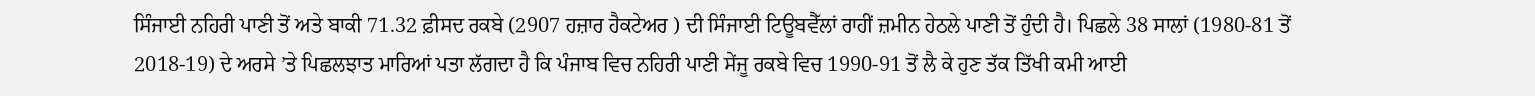ਸਿੰਜਾਈ ਨਹਿਰੀ ਪਾਣੀ ਤੋਂ ਅਤੇ ਬਾਕੀ 71.32 ਫ਼ੀਸਦ ਰਕਬੇ (2907 ਹਜ਼ਾਰ ਹੈਕਟੇਅਰ ) ਦੀ ਸਿੰਜਾਈ ਟਿਊਬਵੈੱਲਾਂ ਰਾਹੀਂ ਜ਼ਮੀਨ ਹੇਠਲੇ ਪਾਣੀ ਤੋਂ ਹੁੰਦੀ ਹੈ। ਪਿਛਲੇ 38 ਸਾਲਾਂ (1980-81 ਤੋਂ 2018-19) ਦੇ ਅਰਸੇ ’ਤੇ ਪਿਛਲਝਾਤ ਮਾਰਿਆਂ ਪਤਾ ਲੱਗਦਾ ਹੈ ਕਿ ਪੰਜਾਬ ਵਿਚ ਨਹਿਰੀ ਪਾਣੀ ਸੇਂਜੂ ਰਕਬੇ ਵਿਚ 1990-91 ਤੋਂ ਲੈ ਕੇ ਹੁਣ ਤੱਕ ਤਿੱਖੀ ਕਮੀ ਆਈ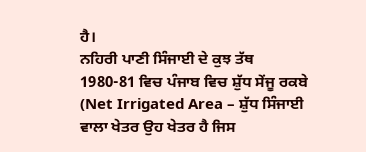ਹੈ।
ਨਹਿਰੀ ਪਾਣੀ ਸਿੰਜਾਈ ਦੇ ਕੁਝ ਤੱਥ
1980-81 ਵਿਚ ਪੰਜਾਬ ਵਿਚ ਸ਼ੁੱਧ ਸੇਂਜੂ ਰਕਬੇ (Net Irrigated Area – ਸ਼ੁੱਧ ਸਿੰਜਾਈ ਵਾਲਾ ਖੇਤਰ ਉਹ ਖੇਤਰ ਹੈ ਜਿਸ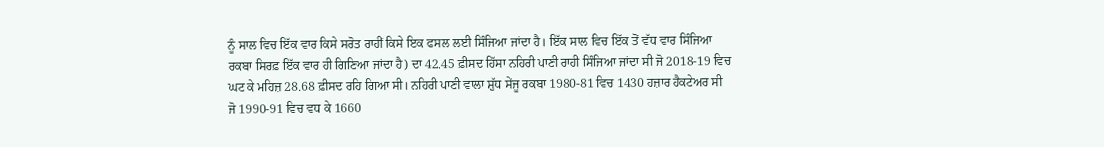ਨੂੰ ਸਾਲ ਵਿਚ ਇੱਕ ਵਾਰ ਕਿਸੇ ਸਰੋਤ ਰਾਹੀਂ ਕਿਸੇ ਇਕ ਫਸਲ ਲਈ ਸਿੰਜਿਆ ਜਾਂਦਾ ਹੈ। ਇੱਕ ਸਾਲ ਵਿਚ ਇੱਕ ਤੋਂ ਵੱਧ ਵਾਰ ਸਿੰਜਿਆ ਰਕਬਾ ਸਿਰਫ਼ ਇੱਕ ਵਾਰ ਹੀ ਗਿਣਿਆ ਜਾਂਦਾ ਹੈ) ਦਾ 42.45 ਫ਼ੀਸਦ ਹਿੱਸਾ ਨਹਿਰੀ ਪਾਣੀ ਰਾਹੀ ਸਿੰਜਿਆ ਜਾਂਦਾ ਸੀ ਜੋ 2018-19 ਵਿਚ ਘਟ ਕੇ ਮਹਿਜ਼ 28.68 ਫ਼ੀਸਦ ਰਹਿ ਗਿਆ ਸੀ। ਨਹਿਰੀ ਪਾਣੀ ਵਾਲਾ ਸ਼ੁੱਧ ਸੇਂਜੂ ਰਕਬਾ 1980-81 ਵਿਚ 1430 ਹਜ਼ਾਰ ਹੈਕਟੇਅਰ ਸੀ ਜੋ 1990-91 ਵਿਚ ਵਧ ਕੇ 1660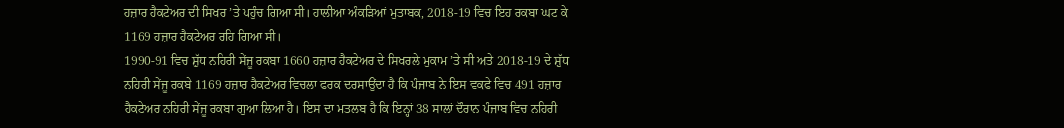ਹਜ਼ਾਰ ਹੈਕਟੇਅਰ ਦੀ ਸਿਖਰ ’ਤੇ ਪਹੁੰਚ ਗਿਆ ਸੀ। ਹਾਲੀਆ ਅੰਕੜਿਆਂ ਮੁਤਾਬਕ, 2018-19 ਵਿਚ ਇਹ ਰਕਬਾ ਘਟ ਕੇ 1169 ਹਜ਼ਾਰ ਹੈਕਟੇਅਰ ਰਹਿ ਗਿਆ ਸੀ।
1990-91 ਵਿਚ ਸ਼ੁੱਧ ਨਹਿਰੀ ਸੇਂਜੂ ਰਕਬਾ 1660 ਹਜ਼ਾਰ ਹੈਕਟੇਅਰ ਦੇ ਸਿਖਰਲੇ ਮੁਕਾਮ ’ਤੇ ਸੀ ਅਤੇ 2018-19 ਦੇ ਸ਼ੁੱਧ ਨਹਿਰੀ ਸੇਂਜੂ ਰਕਬੇ 1169 ਹਜ਼ਾਰ ਹੈਕਟੇਅਰ ਵਿਚਲਾ ਫਰਕ ਦਰਸਾਉਂਦਾ ਹੈ ਕਿ ਪੰਜਾਬ ਨੇ ਇਸ ਵਕਫੇ ਵਿਚ 491 ਹਜ਼ਾਰ ਹੈਕਟੇਅਰ ਨਹਿਰੀ ਸੇਂਜੂ ਰਕਬਾ ਗੁਆ ਲਿਆ ਹੈ। ਇਸ ਦਾ ਮਤਲਬ ਹੈ ਕਿ ਇਨ੍ਹਾਂ 38 ਸਾਲਾਂ ਦੌਰਾਨ ਪੰਜਾਬ ਵਿਚ ਨਹਿਰੀ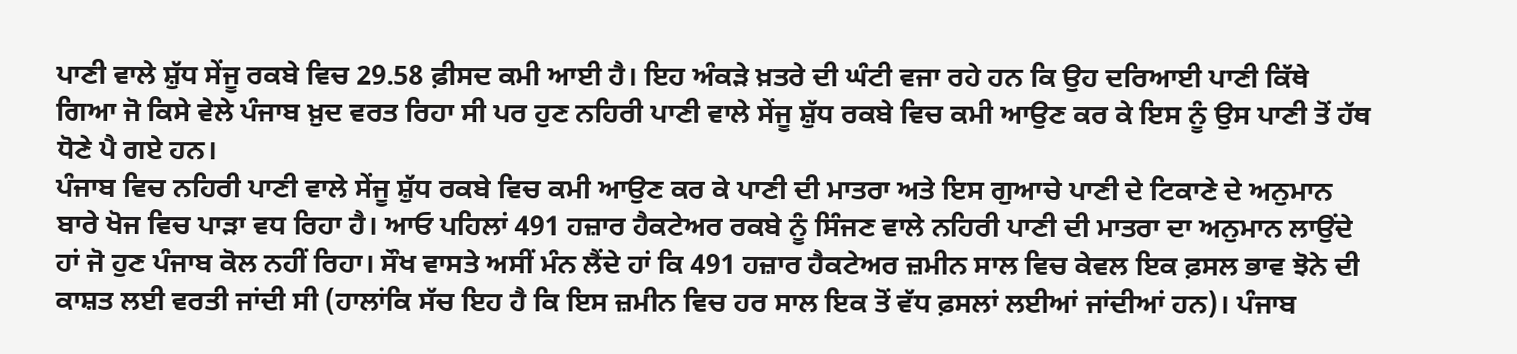ਪਾਣੀ ਵਾਲੇ ਸ਼ੁੱਧ ਸੇਂਜੂ ਰਕਬੇ ਵਿਚ 29.58 ਫ਼ੀਸਦ ਕਮੀ ਆਈ ਹੈ। ਇਹ ਅੰਕੜੇ ਖ਼ਤਰੇ ਦੀ ਘੰਟੀ ਵਜਾ ਰਹੇ ਹਨ ਕਿ ਉਹ ਦਰਿਆਈ ਪਾਣੀ ਕਿੱਥੇ ਗਿਆ ਜੋ ਕਿਸੇ ਵੇਲੇ ਪੰਜਾਬ ਖ਼ੁਦ ਵਰਤ ਰਿਹਾ ਸੀ ਪਰ ਹੁਣ ਨਹਿਰੀ ਪਾਣੀ ਵਾਲੇ ਸੇਂਜੂ ਸ਼ੁੱਧ ਰਕਬੇ ਵਿਚ ਕਮੀ ਆਉਣ ਕਰ ਕੇ ਇਸ ਨੂੰ ਉਸ ਪਾਣੀ ਤੋਂ ਹੱਥ ਧੋਣੇ ਪੈ ਗਏ ਹਨ।
ਪੰਜਾਬ ਵਿਚ ਨਹਿਰੀ ਪਾਣੀ ਵਾਲੇ ਸੇਂਜੂ ਸ਼ੁੱਧ ਰਕਬੇ ਵਿਚ ਕਮੀ ਆਉਣ ਕਰ ਕੇ ਪਾਣੀ ਦੀ ਮਾਤਰਾ ਅਤੇ ਇਸ ਗੁਆਚੇ ਪਾਣੀ ਦੇ ਟਿਕਾਣੇ ਦੇ ਅਨੁਮਾਨ ਬਾਰੇ ਖੋਜ ਵਿਚ ਪਾੜਾ ਵਧ ਰਿਹਾ ਹੈ। ਆਓ ਪਹਿਲਾਂ 491 ਹਜ਼ਾਰ ਹੈਕਟੇਅਰ ਰਕਬੇ ਨੂੰ ਸਿੰਜਣ ਵਾਲੇ ਨਹਿਰੀ ਪਾਣੀ ਦੀ ਮਾਤਰਾ ਦਾ ਅਨੁਮਾਨ ਲਾਉਂਦੇ ਹਾਂ ਜੋ ਹੁਣ ਪੰਜਾਬ ਕੋਲ ਨਹੀਂ ਰਿਹਾ। ਸੌਖ ਵਾਸਤੇ ਅਸੀਂ ਮੰਨ ਲੈਂਦੇ ਹਾਂ ਕਿ 491 ਹਜ਼ਾਰ ਹੈਕਟੇਅਰ ਜ਼ਮੀਨ ਸਾਲ ਵਿਚ ਕੇਵਲ ਇਕ ਫ਼ਸਲ ਭਾਵ ਝੋਨੇ ਦੀ ਕਾਸ਼ਤ ਲਈ ਵਰਤੀ ਜਾਂਦੀ ਸੀ (ਹਾਲਾਂਕਿ ਸੱਚ ਇਹ ਹੈ ਕਿ ਇਸ ਜ਼ਮੀਨ ਵਿਚ ਹਰ ਸਾਲ ਇਕ ਤੋਂ ਵੱਧ ਫ਼ਸਲਾਂ ਲਈਆਂ ਜਾਂਦੀਆਂ ਹਨ)। ਪੰਜਾਬ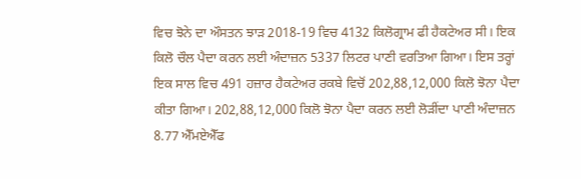ਵਿਚ ਝੋਨੇ ਦਾ ਔਸਤਨ ਝਾੜ 2018-19 ਵਿਚ 4132 ਕਿਲੋਗ੍ਰਾਮ ਫੀ ਹੈਕਟੇਅਰ ਸੀ। ਇਕ ਕਿਲੋ ਚੌਲ ਪੈਦਾ ਕਰਨ ਲਈ ਅੰਦਾਜ਼ਨ 5337 ਲਿਟਰ ਪਾਣੀ ਵਰਤਿਆ ਗਿਆ। ਇਸ ਤਰ੍ਹਾਂ ਇਕ ਸਾਲ ਵਿਚ 491 ਹਜ਼ਾਰ ਹੈਕਟੇਅਰ ਰਕਬੇ ਵਿਚੋਂ 202,88,12,000 ਕਿਲੋ ਝੋਨਾ ਪੈਦਾ ਕੀਤਾ ਗਿਆ। 202,88,12,000 ਕਿਲੋ ਝੋਨਾ ਪੈਦਾ ਕਰਨ ਲਈ ਲੋੜੀਂਦਾ ਪਾਣੀ ਅੰਦਾਜ਼ਨ 8.77 ਐੱਮਏਐੱਫ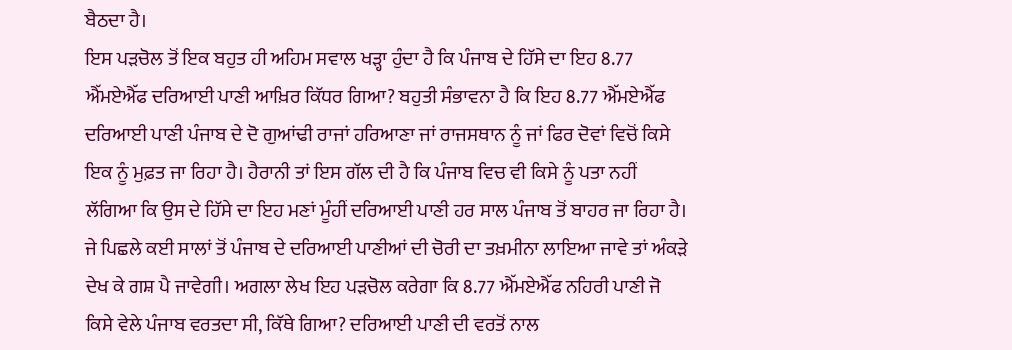ਬੈਠਦਾ ਹੈ।
ਇਸ ਪੜਚੋਲ ਤੋਂ ਇਕ ਬਹੁਤ ਹੀ ਅਹਿਮ ਸਵਾਲ ਖੜ੍ਹਾ ਹੁੰਦਾ ਹੈ ਕਿ ਪੰਜਾਬ ਦੇ ਹਿੱਸੇ ਦਾ ਇਹ 8.77 ਐੱਮਏਐੱਫ ਦਰਿਆਈ ਪਾਣੀ ਆਖ਼ਿਰ ਕਿੱਧਰ ਗਿਆ? ਬਹੁਤੀ ਸੰਭਾਵਨਾ ਹੈ ਕਿ ਇਹ 8.77 ਐੱਮਏਐੱਫ ਦਰਿਆਈ ਪਾਣੀ ਪੰਜਾਬ ਦੇ ਦੋ ਗੁਆਂਢੀ ਰਾਜਾਂ ਹਰਿਆਣਾ ਜਾਂ ਰਾਜਸਥਾਨ ਨੂੰ ਜਾਂ ਫਿਰ ਦੋਵਾਂ ਵਿਚੋਂ ਕਿਸੇ ਇਕ ਨੂੰ ਮੁਫ਼ਤ ਜਾ ਰਿਹਾ ਹੈ। ਹੈਰਾਨੀ ਤਾਂ ਇਸ ਗੱਲ ਦੀ ਹੈ ਕਿ ਪੰਜਾਬ ਵਿਚ ਵੀ ਕਿਸੇ ਨੂੰ ਪਤਾ ਨਹੀਂ ਲੱਗਿਆ ਕਿ ਉਸ ਦੇ ਹਿੱਸੇ ਦਾ ਇਹ ਮਣਾਂ ਮੂੰਹੀਂ ਦਰਿਆਈ ਪਾਣੀ ਹਰ ਸਾਲ ਪੰਜਾਬ ਤੋਂ ਬਾਹਰ ਜਾ ਰਿਹਾ ਹੈ। ਜੇ ਪਿਛਲੇ ਕਈ ਸਾਲਾਂ ਤੋਂ ਪੰਜਾਬ ਦੇ ਦਰਿਆਈ ਪਾਣੀਆਂ ਦੀ ਚੋਰੀ ਦਾ ਤਖ਼ਮੀਨਾ ਲਾਇਆ ਜਾਵੇ ਤਾਂ ਅੰਕੜੇ ਦੇਖ ਕੇ ਗਸ਼ ਪੈ ਜਾਵੇਗੀ। ਅਗਲਾ ਲੇਖ ਇਹ ਪੜਚੋਲ ਕਰੇਗਾ ਕਿ 8.77 ਐੱਮਏਐੱਫ ਨਹਿਰੀ ਪਾਣੀ ਜੋ ਕਿਸੇ ਵੇਲੇ ਪੰਜਾਬ ਵਰਤਦਾ ਸੀ, ਕਿੱਥੇ ਗਿਆ? ਦਰਿਆਈ ਪਾਣੀ ਦੀ ਵਰਤੋਂ ਨਾਲ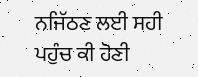ਨਜਿੱਠਣ ਲਈ ਸਹੀ ਪਹੁੰਚ ਕੀ ਹੋਣੀ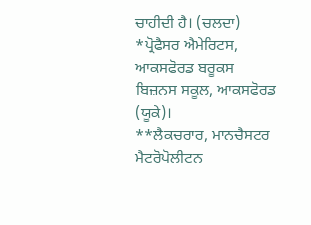ਚਾਹੀਦੀ ਹੈ। (ਚਲਦਾ)
*ਪ੍ਰੋਫੈਸਰ ਐਮੇਰਿਟਸ, ਆਕਸਫੋਰਡ ਬਰੂਕਸ ਬਿਜ਼ਨਸ ਸਕੂਲ, ਆਕਸਫੋਰਡ (ਯੂਕੇ)।
**ਲੈਕਚਰਾਰ, ਮਾਨਚੈਸਟਰ ਮੈਟਰੋਪੋਲੀਟਨ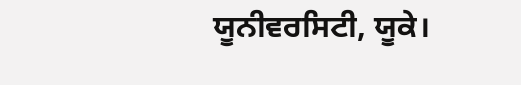ਯੂਨੀਵਰਸਿਟੀ, ਯੂਕੇ।